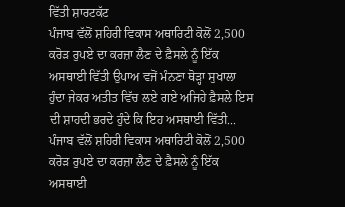ਵਿੱਤੀ ਸ਼ਾਰਟਕੱਟ
ਪੰਜਾਬ ਵੱਲੋਂ ਸ਼ਹਿਰੀ ਵਿਕਾਸ ਅਥਾਰਿਟੀ ਕੋਲੋਂ 2,500 ਕਰੋੜ ਰੁਪਏ ਦਾ ਕਰਜ਼ਾ ਲੈਣ ਦੇ ਫ਼ੈਸਲੇ ਨੂੰ ਇੱਕ ਅਸਥਾਈ ਵਿੱਤੀ ਉਪਾਅ ਵਜੋਂ ਮੰਨਣਾ ਥੋੜ੍ਹਾ ਸੁਖਾਲਾ ਹੁੰਦਾ ਜੇਕਰ ਅਤੀਤ ਵਿੱਚ ਲਏ ਗਏ ਅਜਿਹੇ ਫ਼ੈਸਲੇ ਇਸ ਦੀ ਸ਼ਾਹਦੀ ਭਰਦੇ ਹੁੰਦੇ ਕਿ ਇਹ ਅਸਥਾਈ ਵਿੱਤੀ...
ਪੰਜਾਬ ਵੱਲੋਂ ਸ਼ਹਿਰੀ ਵਿਕਾਸ ਅਥਾਰਿਟੀ ਕੋਲੋਂ 2,500 ਕਰੋੜ ਰੁਪਏ ਦਾ ਕਰਜ਼ਾ ਲੈਣ ਦੇ ਫ਼ੈਸਲੇ ਨੂੰ ਇੱਕ ਅਸਥਾਈ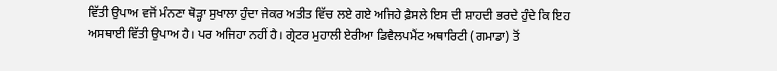ਵਿੱਤੀ ਉਪਾਅ ਵਜੋਂ ਮੰਨਣਾ ਥੋੜ੍ਹਾ ਸੁਖਾਲਾ ਹੁੰਦਾ ਜੇਕਰ ਅਤੀਤ ਵਿੱਚ ਲਏ ਗਏ ਅਜਿਹੇ ਫ਼ੈਸਲੇ ਇਸ ਦੀ ਸ਼ਾਹਦੀ ਭਰਦੇ ਹੁੰਦੇ ਕਿ ਇਹ ਅਸਥਾਈ ਵਿੱਤੀ ਉਪਾਅ ਹੈ। ਪਰ ਅਜਿਹਾ ਨਹੀਂ ਹੈ। ਗ੍ਰੇਟਰ ਮੁਹਾਲੀ ਏਰੀਆ ਡਿਵੈਲਪਮੈਂਟ ਅਥਾਰਿਟੀ (ਗਮਾਡਾ) ਤੋਂ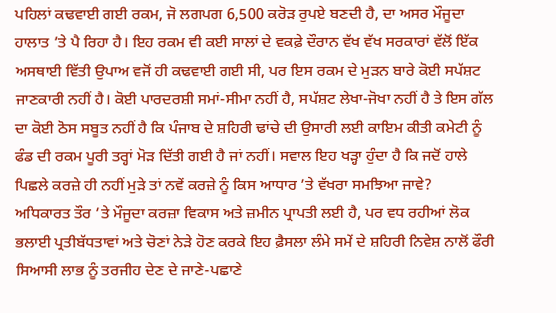ਪਹਿਲਾਂ ਕਢਵਾਈ ਗਈ ਰਕਮ, ਜੋ ਲਗਪਗ 6,500 ਕਰੋੜ ਰੁਪਏ ਬਣਦੀ ਹੈ, ਦਾ ਅਸਰ ਮੌਜੂਦਾ ਹਾਲਾਤ ’ਤੇ ਪੈ ਰਿਹਾ ਹੈ। ਇਹ ਰਕਮ ਵੀ ਕਈ ਸਾਲਾਂ ਦੇ ਵਕਫ਼ੇ ਦੌਰਾਨ ਵੱਖ ਵੱਖ ਸਰਕਾਰਾਂ ਵੱਲੋਂ ਇੱਕ ਅਸਥਾਈ ਵਿੱਤੀ ਉਪਾਅ ਵਜੋਂ ਹੀ ਕਢਵਾਈ ਗਈ ਸੀ, ਪਰ ਇਸ ਰਕਮ ਦੇ ਮੁੜਨ ਬਾਰੇ ਕੋਈ ਸਪੱਸ਼ਟ ਜਾਣਕਾਰੀ ਨਹੀਂ ਹੈ। ਕੋਈ ਪਾਰਦਰਸ਼ੀ ਸਮਾਂ-ਸੀਮਾ ਨਹੀਂ ਹੈ, ਸਪੱਸ਼ਟ ਲੇਖਾ-ਜੋਖਾ ਨਹੀਂ ਹੈ ਤੇ ਇਸ ਗੱਲ ਦਾ ਕੋਈ ਠੋਸ ਸਬੂਤ ਨਹੀਂ ਹੈ ਕਿ ਪੰਜਾਬ ਦੇ ਸ਼ਹਿਰੀ ਢਾਂਚੇ ਦੀ ਉਸਾਰੀ ਲਈ ਕਾਇਮ ਕੀਤੀ ਕਮੇਟੀ ਨੂੰ ਫੰਡ ਦੀ ਰਕਮ ਪੂਰੀ ਤਰ੍ਹਾਂ ਮੋੜ ਦਿੱਤੀ ਗਈ ਹੈ ਜਾਂ ਨਹੀਂ। ਸਵਾਲ ਇਹ ਖੜ੍ਹਾ ਹੁੰਦਾ ਹੈ ਕਿ ਜਦੋਂ ਹਾਲੇ ਪਿਛਲੇ ਕਰਜ਼ੇ ਹੀ ਨਹੀਂ ਮੁੜੇ ਤਾਂ ਨਵੇਂ ਕਰਜ਼ੇ ਨੂੰ ਕਿਸ ਆਧਾਰ ’ਤੇ ਵੱਖਰਾ ਸਮਝਿਆ ਜਾਵੇ?
ਅਧਿਕਾਰਤ ਤੌਰ ’ਤੇ ਮੌਜੂਦਾ ਕਰਜ਼ਾ ਵਿਕਾਸ ਅਤੇ ਜ਼ਮੀਨ ਪ੍ਰਾਪਤੀ ਲਈ ਹੈ, ਪਰ ਵਧ ਰਹੀਆਂ ਲੋਕ ਭਲਾਈ ਪ੍ਰਤੀਬੱਧਤਾਵਾਂ ਅਤੇ ਚੋਣਾਂ ਨੇੜੇ ਹੋਣ ਕਰਕੇ ਇਹ ਫ਼ੈਸਲਾ ਲੰਮੇ ਸਮੇਂ ਦੇ ਸ਼ਹਿਰੀ ਨਿਵੇਸ਼ ਨਾਲੋਂ ਫੌਰੀ ਸਿਆਸੀ ਲਾਭ ਨੂੰ ਤਰਜੀਹ ਦੇਣ ਦੇ ਜਾਣੇ-ਪਛਾਣੇ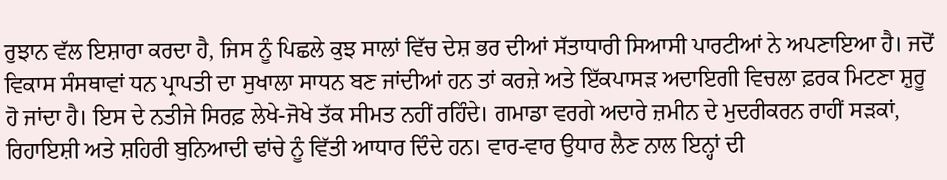ਰੁਝਾਨ ਵੱਲ ਇਸ਼ਾਰਾ ਕਰਦਾ ਹੈ, ਜਿਸ ਨੂੰ ਪਿਛਲੇ ਕੁਝ ਸਾਲਾਂ ਵਿੱਚ ਦੇਸ਼ ਭਰ ਦੀਆਂ ਸੱਤਾਧਾਰੀ ਸਿਆਸੀ ਪਾਰਟੀਆਂ ਨੇ ਅਪਣਾਇਆ ਹੈ। ਜਦੋਂ ਵਿਕਾਸ ਸੰਸਥਾਵਾਂ ਧਨ ਪ੍ਰਾਪਤੀ ਦਾ ਸੁਖਾਲਾ ਸਾਧਨ ਬਣ ਜਾਂਦੀਆਂ ਹਨ ਤਾਂ ਕਰਜ਼ੇ ਅਤੇ ਇੱਕਪਾਸੜ ਅਦਾਇਗੀ ਵਿਚਲਾ ਫ਼ਰਕ ਮਿਟਣਾ ਸ਼ੁਰੂ ਹੋ ਜਾਂਦਾ ਹੈ। ਇਸ ਦੇ ਨਤੀਜੇ ਸਿਰਫ਼ ਲੇਖੇ-ਜੋਖੇ ਤੱਕ ਸੀਮਤ ਨਹੀਂ ਰਹਿੰਦੇ। ਗਮਾਡਾ ਵਰਗੇ ਅਦਾਰੇ ਜ਼ਮੀਨ ਦੇ ਮੁਦਰੀਕਰਨ ਰਾਹੀਂ ਸੜਕਾਂ, ਰਿਹਾਇਸ਼ੀ ਅਤੇ ਸ਼ਹਿਰੀ ਬੁਨਿਆਦੀ ਢਾਂਚੇ ਨੂੰ ਵਿੱਤੀ ਆਧਾਰ ਦਿੰਦੇ ਹਨ। ਵਾਰ-ਵਾਰ ਉਧਾਰ ਲੈਣ ਨਾਲ ਇਨ੍ਹਾਂ ਦੀ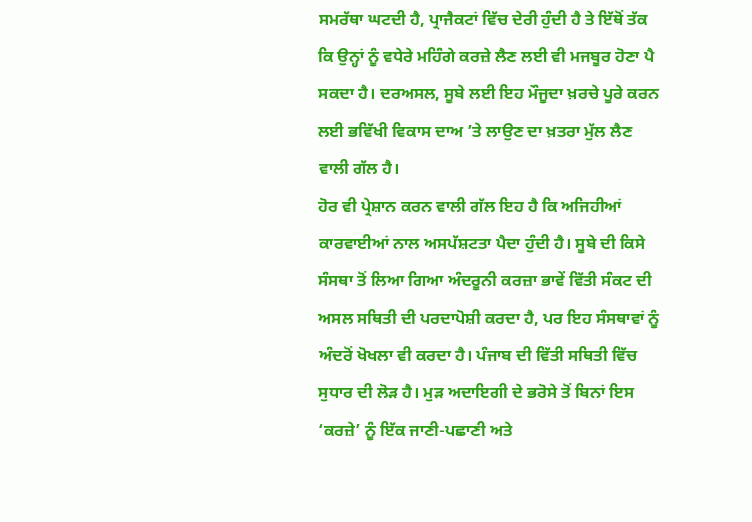ਸਮਰੱਥਾ ਘਟਦੀ ਹੈ, ਪ੍ਰਾਜੈਕਟਾਂ ਵਿੱਚ ਦੇਰੀ ਹੁੰਦੀ ਹੈ ਤੇ ਇੱਥੋਂ ਤੱਕ ਕਿ ਉਨ੍ਹਾਂ ਨੂੰ ਵਧੇਰੇ ਮਹਿੰਗੇ ਕਰਜ਼ੇ ਲੈਣ ਲਈ ਵੀ ਮਜਬੂਰ ਹੋਣਾ ਪੈ ਸਕਦਾ ਹੈ। ਦਰਅਸਲ, ਸੂਬੇ ਲਈ ਇਹ ਮੌਜੂਦਾ ਖ਼ਰਚੇ ਪੂਰੇ ਕਰਨ ਲਈ ਭਵਿੱਖੀ ਵਿਕਾਸ ਦਾਅ ’ਤੇ ਲਾਉਣ ਦਾ ਖ਼ਤਰਾ ਮੁੱਲ ਲੈਣ ਵਾਲੀ ਗੱਲ ਹੈ।
ਹੋਰ ਵੀ ਪ੍ਰੇਸ਼ਾਨ ਕਰਨ ਵਾਲੀ ਗੱਲ ਇਹ ਹੈ ਕਿ ਅਜਿਹੀਆਂ ਕਾਰਵਾਈਆਂ ਨਾਲ ਅਸਪੱਸ਼ਟਤਾ ਪੈਦਾ ਹੁੰਦੀ ਹੈ। ਸੂਬੇ ਦੀ ਕਿਸੇ ਸੰਸਥਾ ਤੋਂ ਲਿਆ ਗਿਆ ਅੰਦਰੂਨੀ ਕਰਜ਼ਾ ਭਾਵੇਂ ਵਿੱਤੀ ਸੰਕਟ ਦੀ ਅਸਲ ਸਥਿਤੀ ਦੀ ਪਰਦਾਪੋਸ਼ੀ ਕਰਦਾ ਹੈ, ਪਰ ਇਹ ਸੰਸਥਾਵਾਂ ਨੂੰ ਅੰਦਰੋਂ ਖੋਖਲਾ ਵੀ ਕਰਦਾ ਹੈ। ਪੰਜਾਬ ਦੀ ਵਿੱਤੀ ਸਥਿਤੀ ਵਿੱਚ ਸੁਧਾਰ ਦੀ ਲੋੜ ਹੈ। ਮੁੜ ਅਦਾਇਗੀ ਦੇ ਭਰੋਸੇ ਤੋਂ ਬਿਨਾਂ ਇਸ ‘ਕਰਜ਼ੇ’ ਨੂੰ ਇੱਕ ਜਾਣੀ-ਪਛਾਣੀ ਅਤੇ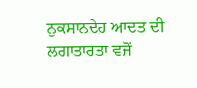ਨੁਕਸਾਨਦੇਹ ਆਦਤ ਦੀ ਲਗਾਤਾਰਤਾ ਵਜੋਂ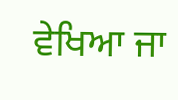ਵੇਖਿਆ ਜਾ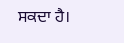ਸਕਦਾ ਹੈ।